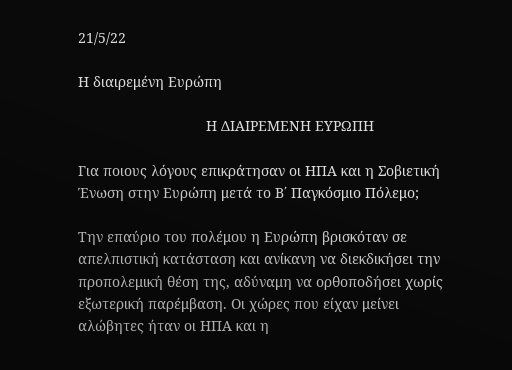21/5/22

Η διαιρεμένη Ευρώπη

                                Η ΔΙΑΙΡΕΜΕΝΗ ΕΥΡΩΠΗ

Για ποιους λόγους επικράτησαν οι ΗΠΑ και η Σοβιετική Ένωση στην Ευρώπη μετά το Β΄ Παγκόσμιο Πόλεμο;

Την επαύριο του πολέμου η Ευρώπη βρισκόταν σε απελπιστική κατάσταση και ανίκανη να διεκδικήσει την προπολεμική θέση της, αδύναμη να ορθοποδήσει χωρίς εξωτερική παρέμβαση. Οι χώρες που είχαν μείνει αλώβητες ήταν οι ΗΠΑ και η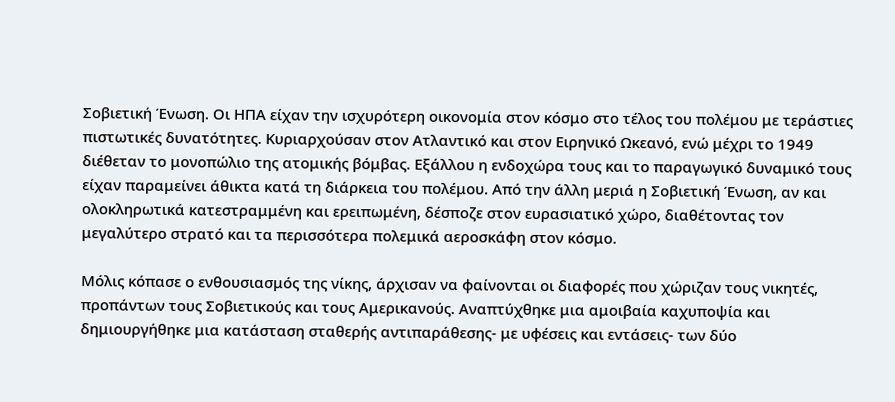Σοβιετική Ένωση. Οι ΗΠΑ είχαν την ισχυρότερη οικονομία στον κόσμο στο τέλος του πολέμου με τεράστιες πιστωτικές δυνατότητες. Κυριαρχούσαν στον Ατλαντικό και στον Ειρηνικό Ωκεανό, ενώ μέχρι το 1949 διέθεταν το μονοπώλιο της ατομικής βόμβας. Εξάλλου η ενδοχώρα τους και το παραγωγικό δυναμικό τους είχαν παραμείνει άθικτα κατά τη διάρκεια του πολέμου. Από την άλλη μεριά η Σοβιετική Ένωση, αν και ολοκληρωτικά κατεστραμμένη και ερειπωμένη, δέσποζε στον ευρασιατικό χώρο, διαθέτοντας τον μεγαλύτερο στρατό και τα περισσότερα πολεμικά αεροσκάφη στον κόσμο.

Μόλις κόπασε ο ενθουσιασμός της νίκης, άρχισαν να φαίνονται οι διαφορές που χώριζαν τους νικητές, προπάντων τους Σοβιετικούς και τους Αμερικανούς. Αναπτύχθηκε μια αμοιβαία καχυποψία και δημιουργήθηκε μια κατάσταση σταθερής αντιπαράθεσης- με υφέσεις και εντάσεις- των δύο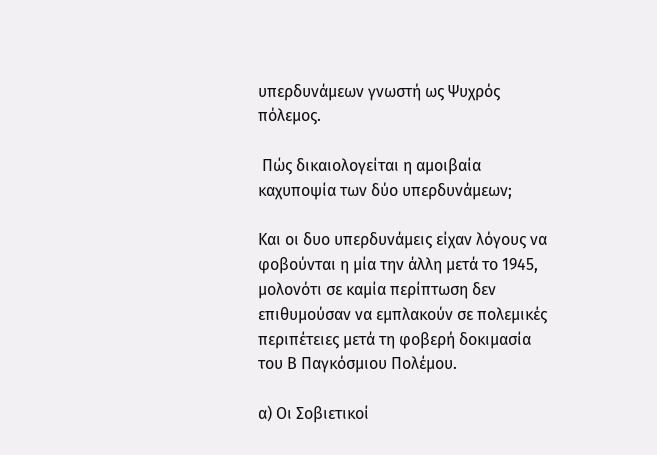υπερδυνάμεων γνωστή ως Ψυχρός πόλεμος.

 Πώς δικαιολογείται η αμοιβαία καχυποψία των δύο υπερδυνάμεων;

Και οι δυο υπερδυνάμεις είχαν λόγους να φοβούνται η μία την άλλη μετά το 1945, μολονότι σε καμία περίπτωση δεν επιθυμούσαν να εμπλακούν σε πολεμικές περιπέτειες μετά τη φοβερή δοκιμασία του Β Παγκόσμιου Πολέμου.

α) Οι Σοβιετικοί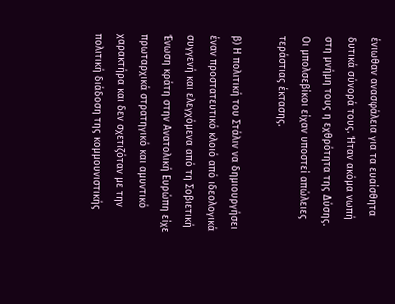ένιωθαν ανασφάλεια για τα ευαίσθητα δυτικά σύνορά τους. Ήταν ακόμα νωπή στη μνήμη τους η εχθρότητα της Δύσης. Οι μπολσεβίκοι είχαν υποστεί απώλειες τεράστιας έκτασης.

β) Η πολιτική του Στάλιν να δημιουργήσει έναν προστατευτικό κλοιό από ιδεολογικά συγγενή και ελεγχόμενα από τη Σοβιετική Ένωση κράτη στην Ανατολική Ευρώπη είχε πρωταρχικά στρατηγικό και αμυντικό χαρακτήρα και δεν σχετιζόταν με την πολιτική διάδοση της κομμουνιστικής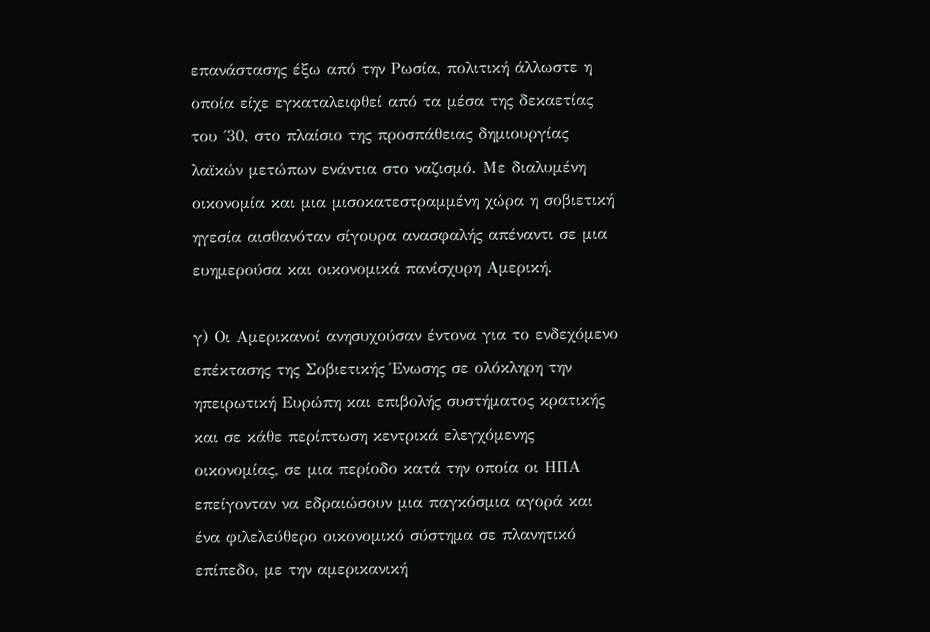επανάστασης έξω από την Ρωσία, πολιτική άλλωστε η οποία είχε εγκαταλειφθεί από τα μέσα της δεκαετίας του ΄30, στο πλαίσιο της προσπάθειας δημιουργίας λαϊκών μετώπων ενάντια στο ναζισμό. Με διαλυμένη οικονομία και μια μισοκατεστραμμένη χώρα η σοβιετική ηγεσία αισθανόταν σίγουρα ανασφαλής απέναντι σε μια ευημερούσα και οικονομικά πανίσχυρη Αμερική.

γ) Οι Αμερικανοί ανησυχούσαν έντονα για το ενδεχόμενο επέκτασης της Σοβιετικής Ένωσης σε ολόκληρη την ηπειρωτική Ευρώπη και επιβολής συστήματος κρατικής και σε κάθε περίπτωση κεντρικά ελεγχόμενης οικονομίας, σε μια περίοδο κατά την οποία οι ΗΠΑ επείγονταν να εδραιώσουν μια παγκόσμια αγορά και ένα φιλελεύθερο οικονομικό σύστημα σε πλανητικό επίπεδο, με την αμερικανική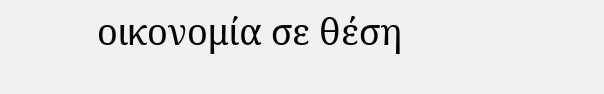οικονομία σε θέση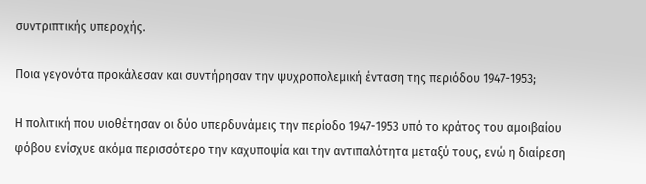συντριπτικής υπεροχής.

Ποια γεγονότα προκάλεσαν και συντήρησαν την ψυχροπολεμική ένταση της περιόδου 1947-1953;

Η πολιτική που υιοθέτησαν οι δύο υπερδυνάμεις την περίοδο 1947-1953 υπό το κράτος του αμοιβαίου φόβου ενίσχυε ακόμα περισσότερο την καχυποψία και την αντιπαλότητα μεταξύ τους, ενώ η διαίρεση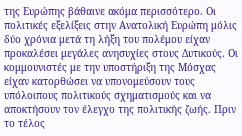της Ευρώπης βάθαινε ακόμα περισσότερο. Οι πολιτικές εξελίξεις στην Ανατολική Ευρώπη μόλις δύο χρόνια μετά τη λήξη του πολέμου είχαν προκαλέσει μεγάλες ανησυχίες στους Δυτικούς. Οι κομμουνιστές με την υποστήριξη της Μόσχας είχαν κατορθώσει να υπονομεύσουν τους υπόλοιπους πολιτικούς σχηματισμούς και να αποκτήσουν τον έλεγχο της πολιτικής ζωής. Πριν το τέλος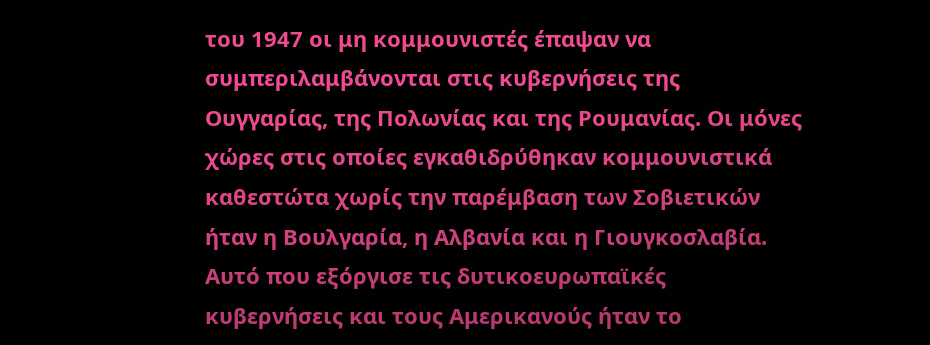του 1947 οι μη κομμουνιστές έπαψαν να συμπεριλαμβάνονται στις κυβερνήσεις της Ουγγαρίας, της Πολωνίας και της Ρουμανίας. Οι μόνες χώρες στις οποίες εγκαθιδρύθηκαν κομμουνιστικά καθεστώτα χωρίς την παρέμβαση των Σοβιετικών ήταν η Βουλγαρία, η Αλβανία και η Γιουγκοσλαβία. Αυτό που εξόργισε τις δυτικοευρωπαϊκές κυβερνήσεις και τους Αμερικανούς ήταν το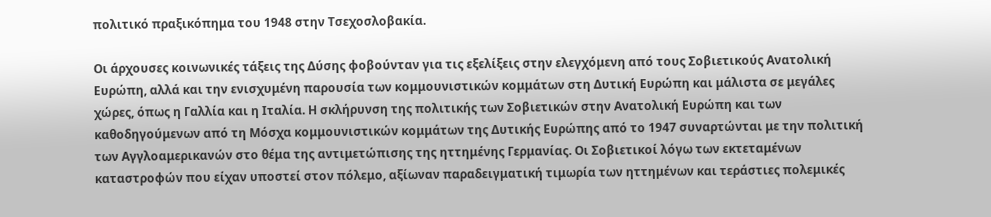πολιτικό πραξικόπημα του 1948 στην Τσεχοσλοβακία.

Οι άρχουσες κοινωνικές τάξεις της Δύσης φοβούνταν για τις εξελίξεις στην ελεγχόμενη από τους Σοβιετικούς Ανατολική Ευρώπη, αλλά και την ενισχυμένη παρουσία των κομμουνιστικών κομμάτων στη Δυτική Ευρώπη και μάλιστα σε μεγάλες χώρες, όπως η Γαλλία και η Ιταλία. Η σκλήρυνση της πολιτικής των Σοβιετικών στην Ανατολική Ευρώπη και των καθοδηγούμενων από τη Μόσχα κομμουνιστικών κομμάτων της Δυτικής Ευρώπης από το 1947 συναρτώνται με την πολιτική των Αγγλοαμερικανών στο θέμα της αντιμετώπισης της ηττημένης Γερμανίας. Οι Σοβιετικοί λόγω των εκτεταμένων καταστροφών που είχαν υποστεί στον πόλεμο, αξίωναν παραδειγματική τιμωρία των ηττημένων και τεράστιες πολεμικές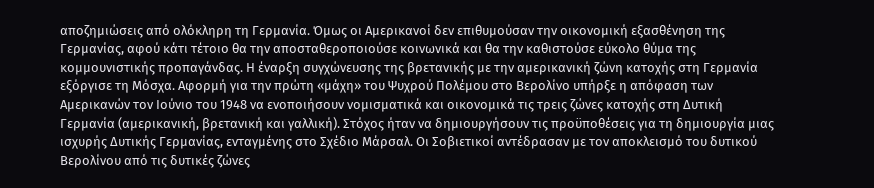αποζημιώσεις από ολόκληρη τη Γερμανία. Όμως οι Αμερικανοί δεν επιθυμούσαν την οικονομική εξασθένηση της Γερμανίας, αφού κάτι τέτοιο θα την αποσταθεροποιούσε κοινωνικά και θα την καθιστούσε εύκολο θύμα της κομμουνιστικής προπαγάνδας. Η έναρξη συγχώνευσης της βρετανικής με την αμερικανική ζώνη κατοχής στη Γερμανία εξόργισε τη Μόσχα. Αφορμή για την πρώτη «μάχη» του Ψυχρού Πολέμου στο Βερολίνο υπήρξε η απόφαση των Αμερικανών τον Ιούνιο του 1948 να ενοποιήσουν νομισματικά και οικονομικά τις τρεις ζώνες κατοχής στη Δυτική Γερμανία (αμερικανική, βρετανική και γαλλική). Στόχος ήταν να δημιουργήσουν τις προϋποθέσεις για τη δημιουργία μιας ισχυρής Δυτικής Γερμανίας, ενταγμένης στο Σχέδιο Μάρσαλ. Οι Σοβιετικοί αντέδρασαν με τον αποκλεισμό του δυτικού Βερολίνου από τις δυτικές ζώνες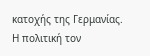κατοχής της Γερμανίας. Η πολιτική τον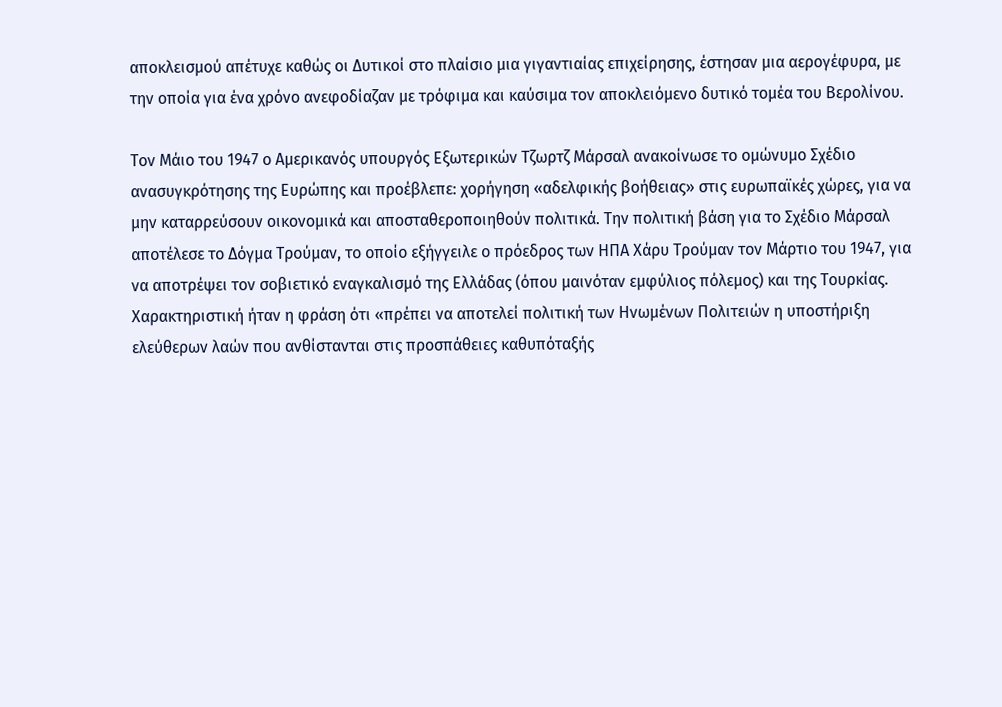αποκλεισμού απέτυχε καθώς οι Δυτικοί στο πλαίσιο μια γιγαντιαίας επιχείρησης, έστησαν μια αερογέφυρα, με την οποία για ένα χρόνο ανεφοδίαζαν με τρόφιμα και καύσιμα τον αποκλειόμενο δυτικό τομέα του Βερολίνου.

Τον Μάιο του 1947 ο Αμερικανός υπουργός Εξωτερικών Τζωρτζ Μάρσαλ ανακοίνωσε το ομώνυμο Σχέδιο ανασυγκρότησης της Ευρώπης και προέβλεπε: χορήγηση «αδελφικής βοήθειας» στις ευρωπαϊκές χώρες, για να μην καταρρεύσουν οικονομικά και αποσταθεροποιηθούν πολιτικά. Την πολιτική βάση για το Σχέδιο Μάρσαλ αποτέλεσε το Δόγμα Τρούμαν, το οποίο εξήγγειλε ο πρόεδρος των ΗΠΑ Χάρυ Τρούμαν τον Μάρτιο του 1947, για να αποτρέψει τον σοβιετικό εναγκαλισμό της Ελλάδας (όπου μαινόταν εμφύλιος πόλεμος) και της Τουρκίας. Χαρακτηριστική ήταν η φράση ότι «πρέπει να αποτελεί πολιτική των Ηνωμένων Πολιτειών η υποστήριξη ελεύθερων λαών που ανθίστανται στις προσπάθειες καθυπόταξής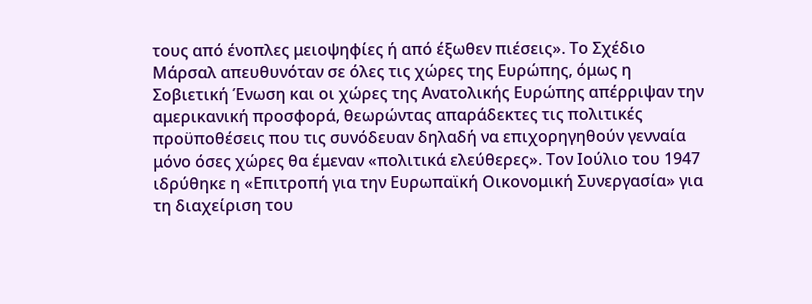τους από ένοπλες μειοψηφίες ή από έξωθεν πιέσεις». Το Σχέδιο Μάρσαλ απευθυνόταν σε όλες τις χώρες της Ευρώπης, όμως η Σοβιετική Ένωση και οι χώρες της Ανατολικής Ευρώπης απέρριψαν την αμερικανική προσφορά, θεωρώντας απαράδεκτες τις πολιτικές προϋποθέσεις που τις συνόδευαν δηλαδή να επιχορηγηθούν γενναία μόνο όσες χώρες θα έμεναν «πολιτικά ελεύθερες». Τον Ιούλιο του 1947 ιδρύθηκε η «Επιτροπή για την Ευρωπαϊκή Οικονομική Συνεργασία» για τη διαχείριση του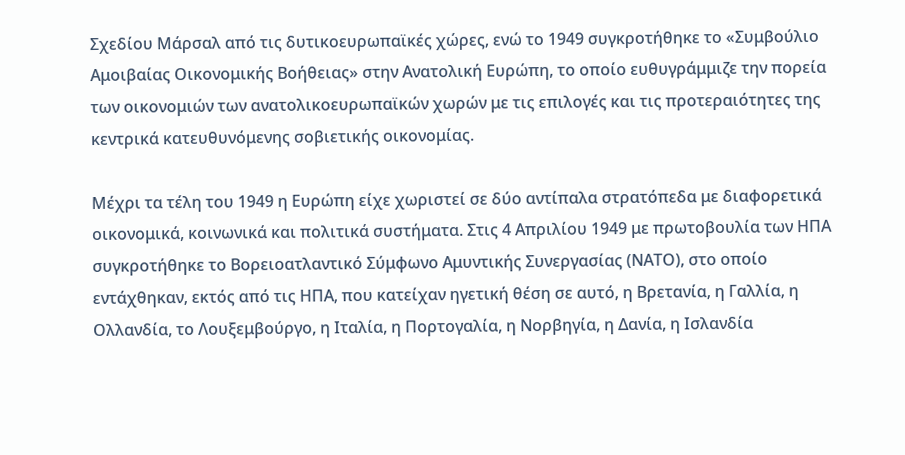Σχεδίου Μάρσαλ από τις δυτικοευρωπαϊκές χώρες, ενώ το 1949 συγκροτήθηκε το «Συμβούλιο Αμοιβαίας Οικονομικής Βοήθειας» στην Ανατολική Ευρώπη, το οποίο ευθυγράμμιζε την πορεία των οικονομιών των ανατολικοευρωπαϊκών χωρών με τις επιλογές και τις προτεραιότητες της κεντρικά κατευθυνόμενης σοβιετικής οικονομίας.

Μέχρι τα τέλη του 1949 η Ευρώπη είχε χωριστεί σε δύο αντίπαλα στρατόπεδα με διαφορετικά οικονομικά, κοινωνικά και πολιτικά συστήματα. Στις 4 Απριλίου 1949 με πρωτοβουλία των ΗΠΑ συγκροτήθηκε το Βορειοατλαντικό Σύμφωνο Αμυντικής Συνεργασίας (ΝΑΤΟ), στο οποίο εντάχθηκαν, εκτός από τις ΗΠΑ, που κατείχαν ηγετική θέση σε αυτό, η Βρετανία, η Γαλλία, η Ολλανδία, το Λουξεμβούργο, η Ιταλία, η Πορτογαλία, η Νορβηγία, η Δανία, η Ισλανδία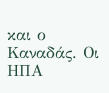και ο Καναδάς. Οι ΗΠΑ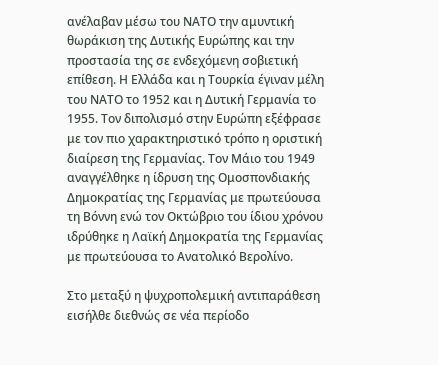ανέλαβαν μέσω του ΝΑΤΟ την αμυντική θωράκιση της Δυτικής Ευρώπης και την προστασία της σε ενδεχόμενη σοβιετική επίθεση. Η Ελλάδα και η Τουρκία έγιναν μέλη του ΝΑΤΟ το 1952 και η Δυτική Γερμανία το 1955. Τον διπολισμό στην Ευρώπη εξέφρασε με τον πιο χαρακτηριστικό τρόπο η οριστική διαίρεση της Γερμανίας. Τον Μάιο του 1949 αναγγέλθηκε η ίδρυση της Ομοσπονδιακής Δημοκρατίας της Γερμανίας με πρωτεύουσα τη Βόννη ενώ τον Οκτώβριο του ίδιου χρόνου ιδρύθηκε η Λαϊκή Δημοκρατία της Γερμανίας με πρωτεύουσα το Ανατολικό Βερολίνο.

Στο μεταξύ η ψυχροπολεμική αντιπαράθεση εισήλθε διεθνώς σε νέα περίοδο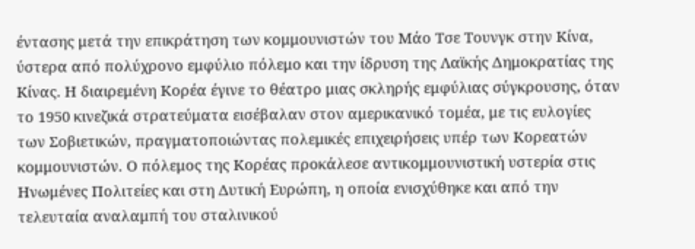έντασης μετά την επικράτηση των κομμουνιστών του Μάο Τσε Τουνγκ στην Κίνα, ύστερα από πολύχρονο εμφύλιο πόλεμο και την ίδρυση της Λαϊκής Δημοκρατίας της Κίνας. Η διαιρεμένη Κορέα έγινε το θέατρο μιας σκληρής εμφύλιας σύγκρουσης, όταν το 1950 κινεζικά στρατεύματα εισέβαλαν στον αμερικανικό τομέα, με τις ευλογίες των Σοβιετικών, πραγματοποιώντας πολεμικές επιχειρήσεις υπέρ των Κορεατών κομμουνιστών. Ο πόλεμος της Κορέας προκάλεσε αντικομμουνιστική υστερία στις Ηνωμένες Πολιτείες και στη Δυτική Ευρώπη, η οποία ενισχύθηκε και από την τελευταία αναλαμπή του σταλινικού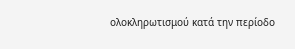ολοκληρωτισμού κατά την περίοδο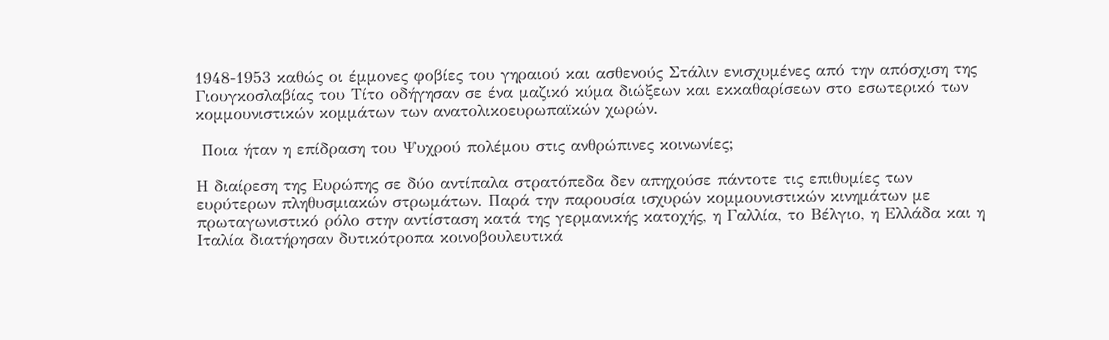1948-1953 καθώς οι έμμονες φοβίες του γηραιού και ασθενούς Στάλιν ενισχυμένες από την απόσχιση της Γιουγκοσλαβίας του Τίτο οδήγησαν σε ένα μαζικό κύμα διώξεων και εκκαθαρίσεων στο εσωτερικό των κομμουνιστικών κομμάτων των ανατολικοευρωπαϊκών χωρών.

 Ποια ήταν η επίδραση του Ψυχρού πολέμου στις ανθρώπινες κοινωνίες;

Η διαίρεση της Ευρώπης σε δύο αντίπαλα στρατόπεδα δεν απηχούσε πάντοτε τις επιθυμίες των ευρύτερων πληθυσμιακών στρωμάτων. Παρά την παρουσία ισχυρών κομμουνιστικών κινημάτων με πρωταγωνιστικό ρόλο στην αντίσταση κατά της γερμανικής κατοχής, η Γαλλία, το Βέλγιο, η Ελλάδα και η Ιταλία διατήρησαν δυτικότροπα κοινοβουλευτικά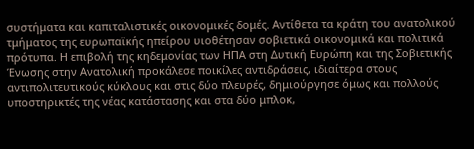συστήματα και καπιταλιστικές οικονομικές δομές. Αντίθετα τα κράτη του ανατολικού τμήματος της ευρωπαϊκής ηπείρου υιοθέτησαν σοβιετικά οικονομικά και πολιτικά πρότυπα. Η επιβολή της κηδεμονίας των ΗΠΑ στη Δυτική Ευρώπη και της Σοβιετικής Ένωσης στην Ανατολική προκάλεσε ποικίλες αντιδράσεις, ιδιαίτερα στους αντιπολιτευτικούς κύκλους και στις δύο πλευρές, δημιούργησε όμως και πολλούς υποστηρικτές της νέας κατάστασης και στα δύο μπλοκ,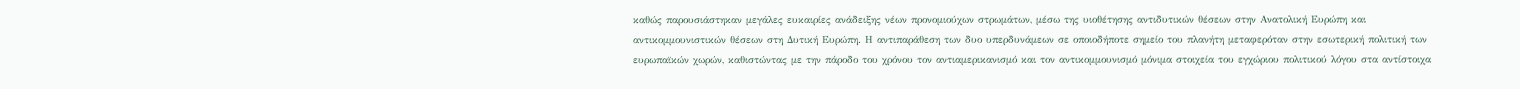καθώς παρουσιάστηκαν μεγάλες ευκαιρίες ανάδειξης νέων προνομιούχων στρωμάτων, μέσω της υιοθέτησης αντιδυτικών θέσεων στην Ανατολική Ευρώπη και αντικομμουνιστικών θέσεων στη Δυτική Ευρώπη. Η αντιπαράθεση των δυο υπερδυνάμεων σε οποιοδήποτε σημείο του πλανήτη μεταφερόταν στην εσωτερική πολιτική των ευρωπαϊκών χωρών, καθιστώντας με την πάροδο του χρόνου τον αντιαμερικανισμό και τον αντικομμουνισμό μόνιμα στοιχεία του εγχώριου πολιτικού λόγου στα αντίστοιχα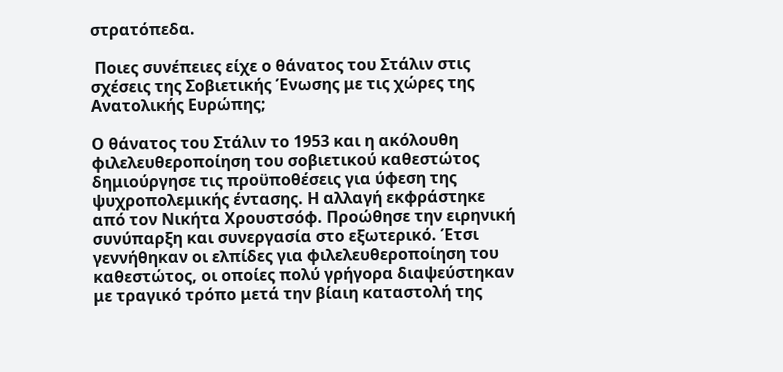στρατόπεδα.

 Ποιες συνέπειες είχε ο θάνατος του Στάλιν στις σχέσεις της Σοβιετικής Ένωσης με τις χώρες της Ανατολικής Ευρώπης;

Ο θάνατος του Στάλιν το 1953 και η ακόλουθη φιλελευθεροποίηση του σοβιετικού καθεστώτος δημιούργησε τις προϋποθέσεις για ύφεση της ψυχροπολεμικής έντασης. Η αλλαγή εκφράστηκε από τον Νικήτα Χρουστσόφ. Προώθησε την ειρηνική συνύπαρξη και συνεργασία στο εξωτερικό. Έτσι γεννήθηκαν οι ελπίδες για φιλελευθεροποίηση του καθεστώτος, οι οποίες πολύ γρήγορα διαψεύστηκαν με τραγικό τρόπο μετά την βίαιη καταστολή της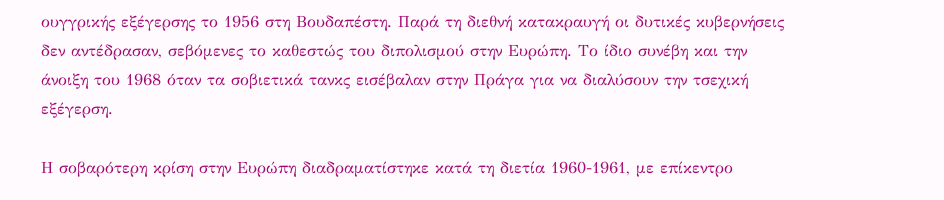ουγγρικής εξέγερσης το 1956 στη Βουδαπέστη. Παρά τη διεθνή κατακραυγή οι δυτικές κυβερνήσεις δεν αντέδρασαν, σεβόμενες το καθεστώς του διπολισμού στην Ευρώπη. Το ίδιο συνέβη και την άνοιξη του 1968 όταν τα σοβιετικά τανκς εισέβαλαν στην Πράγα για να διαλύσουν την τσεχική εξέγερση.

Η σοβαρότερη κρίση στην Ευρώπη διαδραματίστηκε κατά τη διετία 1960-1961, με επίκεντρο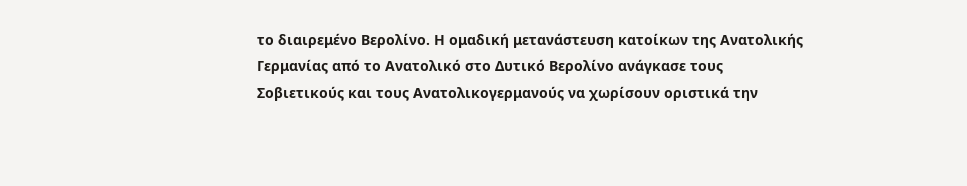το διαιρεμένο Βερολίνο. Η ομαδική μετανάστευση κατοίκων της Ανατολικής Γερμανίας από το Ανατολικό στο Δυτικό Βερολίνο ανάγκασε τους Σοβιετικούς και τους Ανατολικογερμανούς να χωρίσουν οριστικά την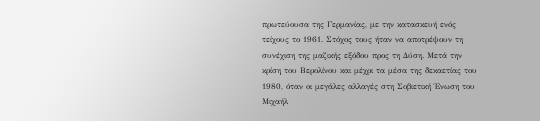πρωτεύουσα της Γερμανίας, με την κατασκευή ενός τείχους το 1961. Στόχος τους ήταν να αποτρέψουν τη συνέχιση της μαζικής εξόδου προς τη Δύση. Μετά την κρίση του Βερολίνου και μέχρι τα μέσα της δεκαετίας του 1980, όταν οι μεγάλες αλλαγές στη Σοβιετική Ένωση του Μιχαήλ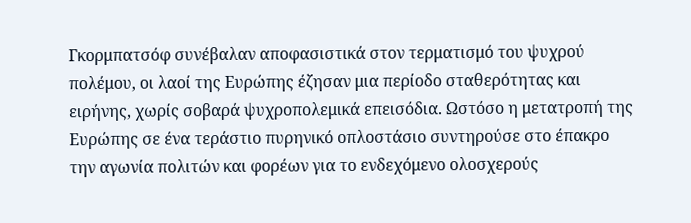Γκορμπατσόφ συνέβαλαν αποφασιστικά στον τερματισμό του ψυχρού πολέμου, οι λαοί της Ευρώπης έζησαν μια περίοδο σταθερότητας και ειρήνης, χωρίς σοβαρά ψυχροπολεμικά επεισόδια. Ωστόσο η μετατροπή της Ευρώπης σε ένα τεράστιο πυρηνικό οπλοστάσιο συντηρούσε στο έπακρο την αγωνία πολιτών και φορέων για το ενδεχόμενο ολοσχερούς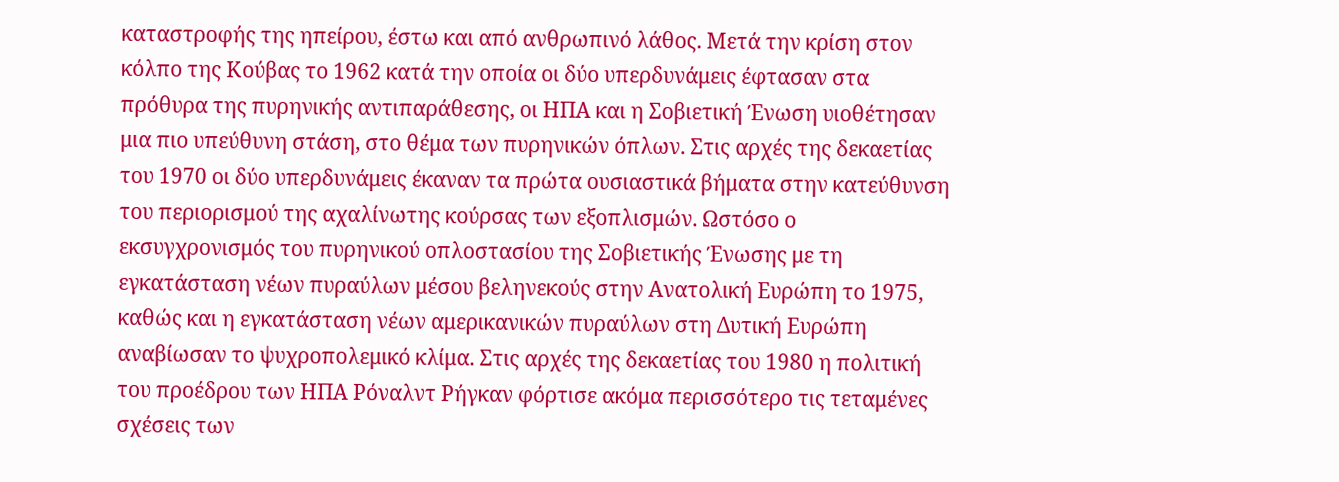καταστροφής της ηπείρου, έστω και από ανθρωπινό λάθος. Μετά την κρίση στον κόλπο της Κούβας το 1962 κατά την οποία οι δύο υπερδυνάμεις έφτασαν στα πρόθυρα της πυρηνικής αντιπαράθεσης, οι ΗΠΑ και η Σοβιετική Ένωση υιοθέτησαν μια πιο υπεύθυνη στάση, στο θέμα των πυρηνικών όπλων. Στις αρχές της δεκαετίας του 1970 οι δύο υπερδυνάμεις έκαναν τα πρώτα ουσιαστικά βήματα στην κατεύθυνση του περιορισμού της αχαλίνωτης κούρσας των εξοπλισμών. Ωστόσο ο εκσυγχρονισμός του πυρηνικού οπλοστασίου της Σοβιετικής Ένωσης με τη εγκατάσταση νέων πυραύλων μέσου βεληνεκούς στην Ανατολική Ευρώπη το 1975, καθώς και η εγκατάσταση νέων αμερικανικών πυραύλων στη Δυτική Ευρώπη αναβίωσαν το ψυχροπολεμικό κλίμα. Στις αρχές της δεκαετίας του 1980 η πολιτική του προέδρου των ΗΠΑ Ρόναλντ Ρήγκαν φόρτισε ακόμα περισσότερο τις τεταμένες σχέσεις των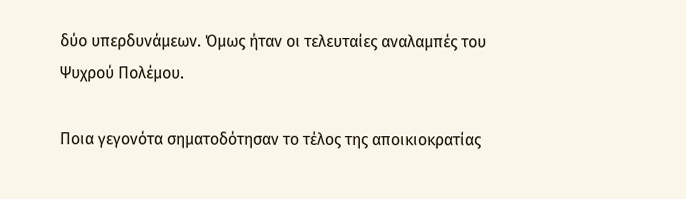δύο υπερδυνάμεων. Όμως ήταν οι τελευταίες αναλαμπές του Ψυχρού Πολέμου.

Ποια γεγονότα σηματοδότησαν το τέλος της αποικιοκρατίας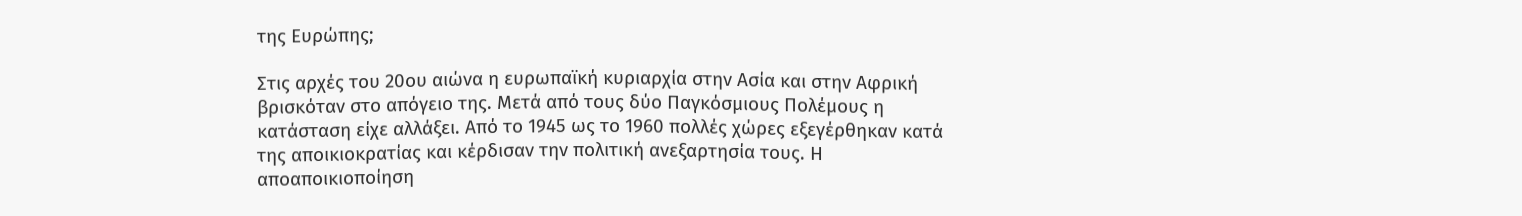της Ευρώπης;

Στις αρχές του 20ου αιώνα η ευρωπαϊκή κυριαρχία στην Ασία και στην Αφρική βρισκόταν στο απόγειο της. Μετά από τους δύο Παγκόσμιους Πολέμους η κατάσταση είχε αλλάξει. Από το 1945 ως το 1960 πολλές χώρες εξεγέρθηκαν κατά της αποικιοκρατίας και κέρδισαν την πολιτική ανεξαρτησία τους. Η αποαποικιοποίηση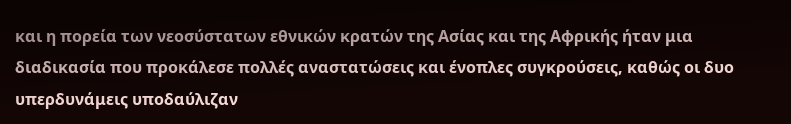και η πορεία των νεοσύστατων εθνικών κρατών της Ασίας και της Αφρικής ήταν μια διαδικασία που προκάλεσε πολλές αναστατώσεις και ένοπλες συγκρούσεις, καθώς οι δυο υπερδυνάμεις υποδαύλιζαν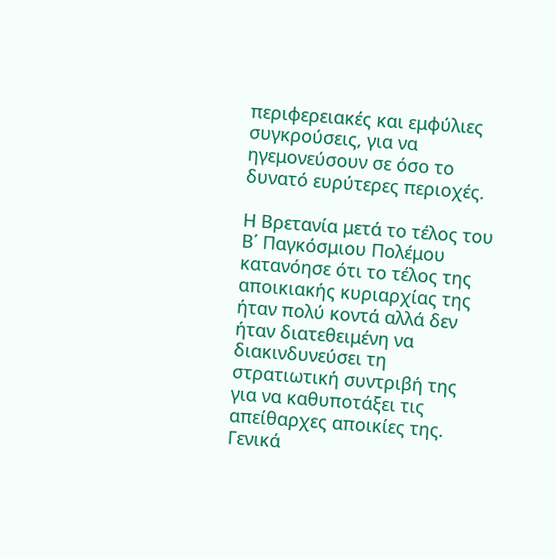περιφερειακές και εμφύλιες συγκρούσεις, για να ηγεμονεύσουν σε όσο το δυνατό ευρύτερες περιοχές.

Η Βρετανία μετά το τέλος του Β΄ Παγκόσμιου Πολέμου κατανόησε ότι το τέλος της αποικιακής κυριαρχίας της ήταν πολύ κοντά αλλά δεν ήταν διατεθειμένη να διακινδυνεύσει τη στρατιωτική συντριβή της για να καθυποτάξει τις απείθαρχες αποικίες της. Γενικά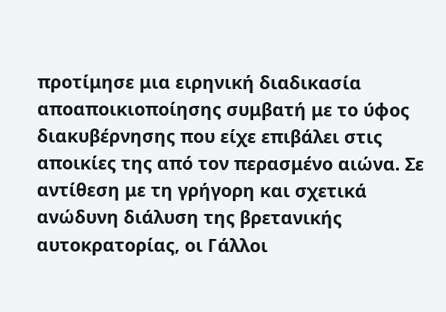προτίμησε μια ειρηνική διαδικασία αποαποικιοποίησης συμβατή με το ύφος διακυβέρνησης που είχε επιβάλει στις αποικίες της από τον περασμένο αιώνα. Σε αντίθεση με τη γρήγορη και σχετικά ανώδυνη διάλυση της βρετανικής αυτοκρατορίας, οι Γάλλοι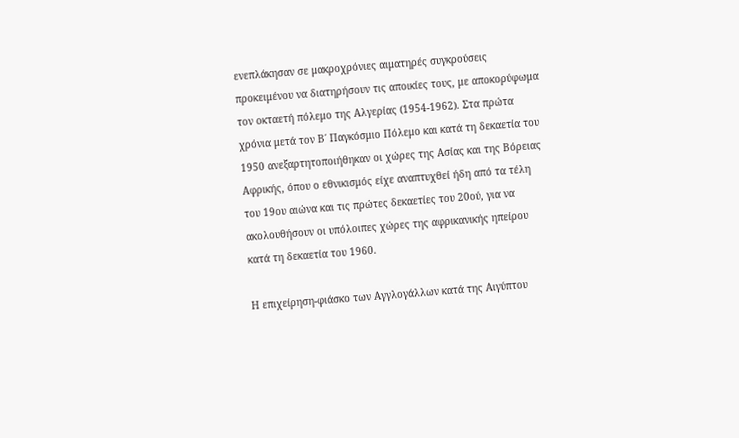ενεπλάκησαν σε μακροχρόνιες αιματηρές συγκρούσεις προκειμένου να διατηρήσουν τις αποικίες τους, με αποκορύφωμα τον οκταετή πόλεμο της Αλγερίας (1954-1962). Στα πρώτα χρόνια μετά τον Β΄ Παγκόσμιο Πόλεμο και κατά τη δεκαετία του 1950 ανεξαρτητοποιήθηκαν οι χώρες της Ασίας και της Βόρειας Αφρικής, όπου ο εθνικισμός είχε αναπτυχθεί ήδη από τα τέλη του 19ου αιώνα και τις πρώτες δεκαετίες του 20ού, για να ακολουθήσουν οι υπόλοιπες χώρες της αφρικανικής ηπείρου κατά τη δεκαετία του 1960.

Η επιχείρηση-φιάσκο των Αγγλογάλλων κατά της Αιγύπτου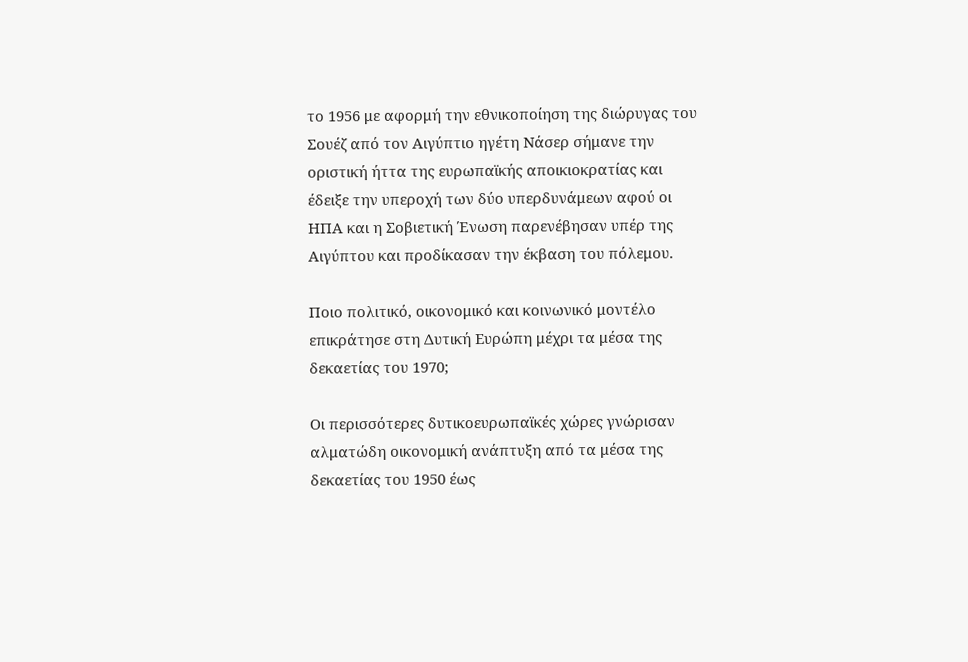το 1956 με αφορμή την εθνικοποίηση της διώρυγας του Σουέζ από τον Αιγύπτιο ηγέτη Νάσερ σήμανε την οριστική ήττα της ευρωπαϊκής αποικιοκρατίας και έδειξε την υπεροχή των δύο υπερδυνάμεων αφού οι ΗΠΑ και η Σοβιετική Ένωση παρενέβησαν υπέρ της Αιγύπτου και προδίκασαν την έκβαση του πόλεμου.

Ποιο πολιτικό, οικονομικό και κοινωνικό μοντέλο επικράτησε στη Δυτική Ευρώπη μέχρι τα μέσα της δεκαετίας του 1970;

Οι περισσότερες δυτικοευρωπαϊκές χώρες γνώρισαν αλματώδη οικονομική ανάπτυξη από τα μέσα της δεκαετίας του 1950 έως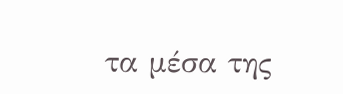τα μέσα της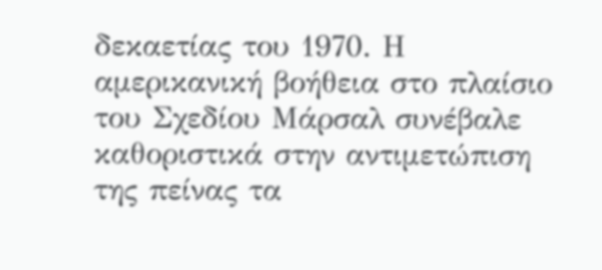δεκαετίας του 1970. Η αμερικανική βοήθεια στο πλαίσιο του Σχεδίου Μάρσαλ συνέβαλε καθοριστικά στην αντιμετώπιση της πείνας τα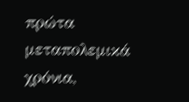πρώτα μεταπολεμικά χρόνια,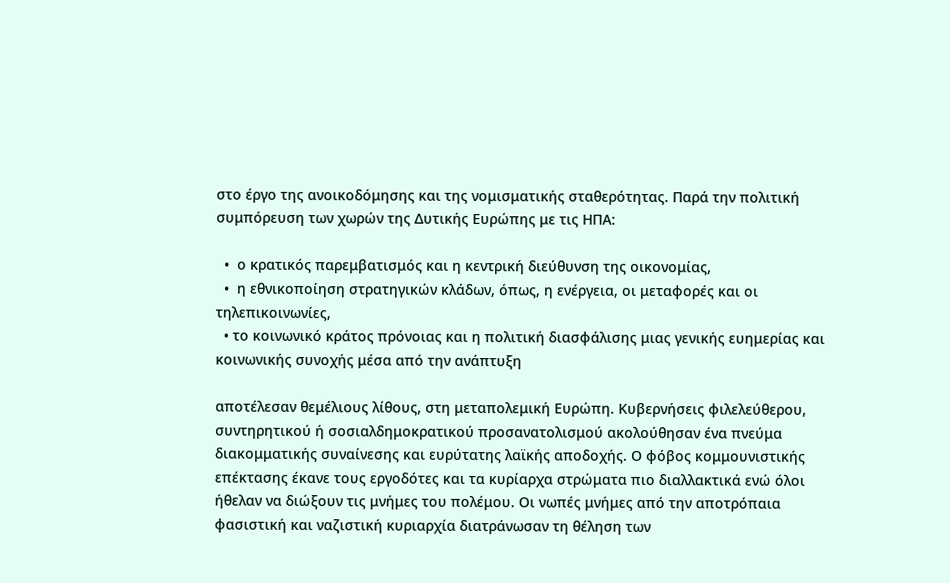στο έργο της ανοικοδόμησης και της νομισματικής σταθερότητας. Παρά την πολιτική συμπόρευση των χωρών της Δυτικής Ευρώπης με τις ΗΠΑ:

  •  ο κρατικός παρεμβατισμός και η κεντρική διεύθυνση της οικονομίας,
  •  η εθνικοποίηση στρατηγικών κλάδων, όπως, η ενέργεια, οι μεταφορές και οι τηλεπικοινωνίες,
  • το κοινωνικό κράτος πρόνοιας και η πολιτική διασφάλισης μιας γενικής ευημερίας και κοινωνικής συνοχής μέσα από την ανάπτυξη

αποτέλεσαν θεμέλιους λίθους, στη μεταπολεμική Ευρώπη. Κυβερνήσεις φιλελεύθερου, συντηρητικού ή σοσιαλδημοκρατικού προσανατολισμού ακολούθησαν ένα πνεύμα διακομματικής συναίνεσης και ευρύτατης λαϊκής αποδοχής. Ο φόβος κομμουνιστικής επέκτασης έκανε τους εργοδότες και τα κυρίαρχα στρώματα πιο διαλλακτικά ενώ όλοι ήθελαν να διώξουν τις μνήμες του πολέμου. Οι νωπές μνήμες από την αποτρόπαια φασιστική και ναζιστική κυριαρχία διατράνωσαν τη θέληση των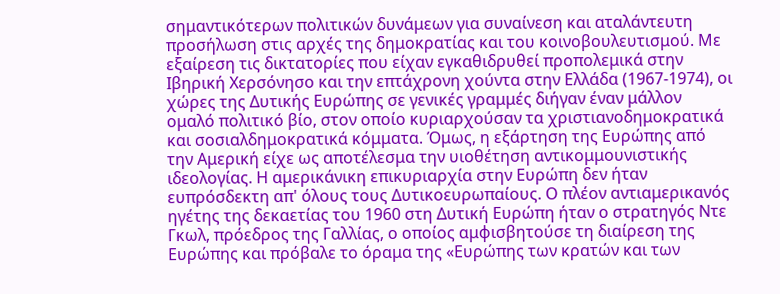σημαντικότερων πολιτικών δυνάμεων για συναίνεση και αταλάντευτη προσήλωση στις αρχές της δημοκρατίας και του κοινοβουλευτισμού. Με εξαίρεση τις δικτατορίες που είχαν εγκαθιδρυθεί προπολεμικά στην Ιβηρική Χερσόνησο και την επτάχρονη χούντα στην Ελλάδα (1967-1974), οι χώρες της Δυτικής Ευρώπης σε γενικές γραμμές διήγαν έναν μάλλον ομαλό πολιτικό βίο, στον οποίο κυριαρχούσαν τα χριστιανοδημοκρατικά και σοσιαλδημοκρατικά κόμματα. Όμως, η εξάρτηση της Ευρώπης από την Αμερική είχε ως αποτέλεσμα την υιοθέτηση αντικομμουνιστικής ιδεολογίας. Η αμερικάνικη επικυριαρχία στην Ευρώπη δεν ήταν ευπρόσδεκτη απ' όλους τους Δυτικοευρωπαίους. Ο πλέον αντιαμερικανός ηγέτης της δεκαετίας του 1960 στη Δυτική Ευρώπη ήταν ο στρατηγός Ντε Γκωλ, πρόεδρος της Γαλλίας, ο οποίος αμφισβητούσε τη διαίρεση της Ευρώπης και πρόβαλε το όραμα της «Ευρώπης των κρατών και των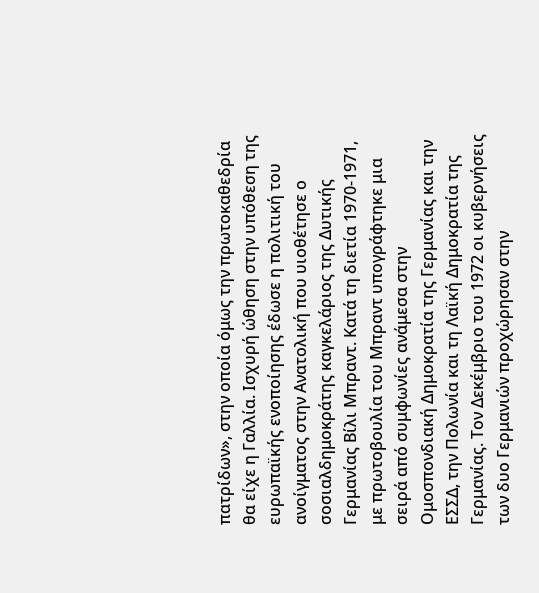πατρίδων», στην οποία όμως την πρωτοκαθεδρία θα είχε η Γαλλία. Ισχυρή ώθηση στην υπόθεση της ευρωπαϊκής ενοποίησης έδωσε η πολιτική του ανοίγματος στην Ανατολική που υιοθέτησε ο σοσιαλδημοκράτης καγκελάριος της Δυτικής Γερμανίας Βίλι Μπραντ. Κατά τη διετία 1970-1971, με πρωτοβουλία του Μπραντ υπογράφτηκε μια σειρά από συμφωνίες ανάμεσα στην Ομοσπονδιακή Δημοκρατία της Γερμανίας και την ΕΣΣΔ, την Πολωνία και τη Λαϊκή Δημοκρατία της Γερμανίας. Τον Δεκέμβριο του 1972 οι κυβερνήσεις των δυο Γερμανιών προχώρησαν στην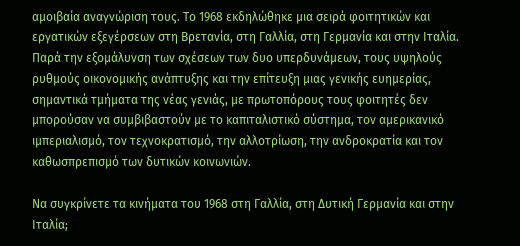αμοιβαία αναγνώριση τους. Το 1968 εκδηλώθηκε μια σειρά φοιτητικών και εργατικών εξεγέρσεων στη Βρετανία, στη Γαλλία, στη Γερμανία και στην Ιταλία. Παρά την εξομάλυνση των σχέσεων των δυο υπερδυνάμεων, τους υψηλούς ρυθμούς οικονομικής ανάπτυξης και την επίτευξη μιας γενικής ευημερίας, σημαντικά τμήματα της νέας γενιάς, με πρωτοπόρους τους φοιτητές δεν μπορούσαν να συμβιβαστούν με το καπιταλιστικό σύστημα, τον αμερικανικό ιμπεριαλισμό, τον τεχνοκρατισμό, την αλλοτρίωση, την ανδροκρατία και τον καθωσπρεπισμό των δυτικών κοινωνιών.

Να συγκρίνετε τα κινήματα του 1968 στη Γαλλία, στη Δυτική Γερμανία και στην Ιταλία;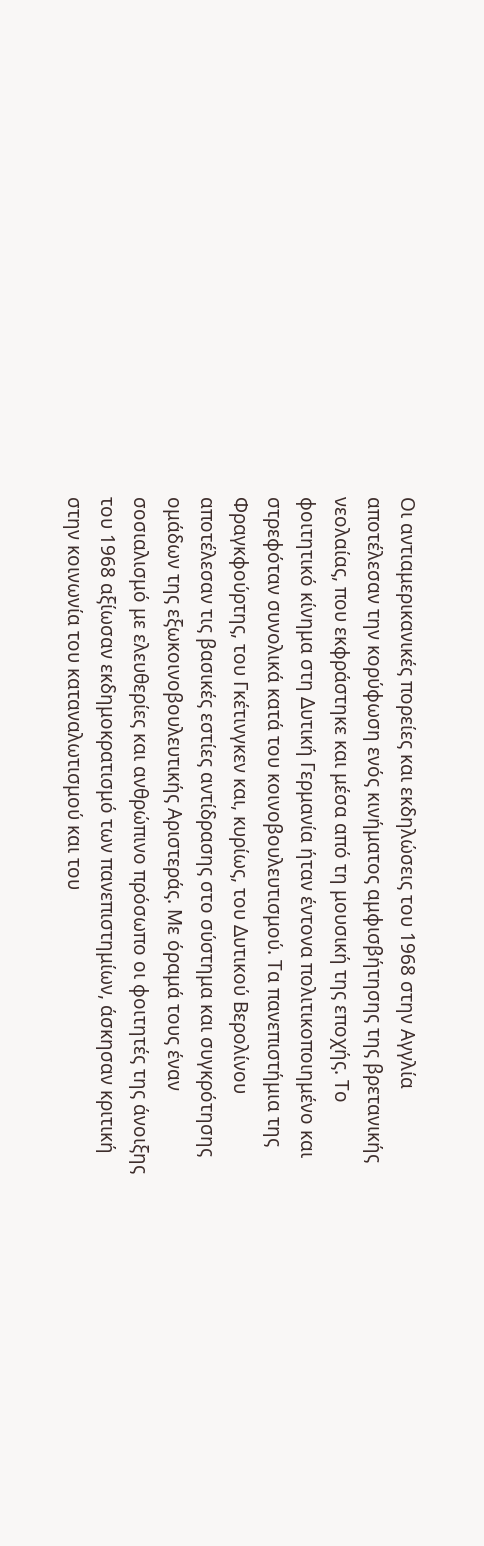Οι αντιαμερικανικές πορείες και εκδηλώσεις του 1968 στην Αγγλία αποτέλεσαν την κορύφωση ενός κινήματος αμφισβήτησης της βρετανικής νεολαίας, που εκφράστηκε και μέσα από τη μουσική της εποχής. Το φοιτητικό κίνημα στη Δυτική Γερμανία ήταν έντονα πολιτικοποιημένο και στρεφόταν συνολικά κατά του κοινοβουλευτισμού. Τα πανεπιστήμια της Φραγκφούρτης, του Γκέτινγκεν και, κυρίως, του Δυτικού Βερολίνου αποτέλεσαν τις βασικές εστίες αντίδρασης στο σύστημα και συγκρότησης ομάδων της εξωκοινοβουλευτικής Αριστεράς. Με όραμά τους έναν σοσιαλισμό με ελευθερίες και ανθρώπινο πρόσωπο οι φοιτητές της άνοιξης του 1968 αξίωσαν εκδημοκρατισμό των πανεπιστημίων, άσκησαν κριτική στην κοινωνία του καταναλωτισμού και του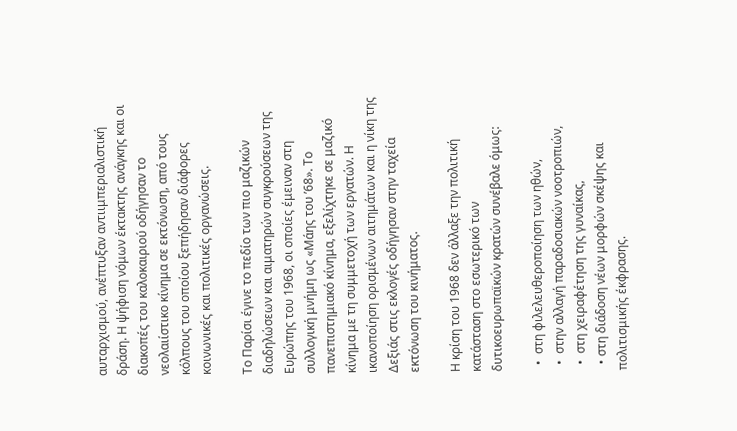αυταρχισμού, ανέπτυξαν αντιιμπεριαλιστική δράση. Η ψήφιση νόμων έκτακτης ανάγκης και οι διακοπές του καλοκαιριού οδήγησαν το νεολαιίστικο κίνημα σε εκτόνωση, από τους κόλπους του οποίου ξεπήδησαν διάφορες κοινωνικές και πολιτικές οργανώσεις.

Το Παρίσι έγινε το πεδίο των πιο μαζικών διαδηλώσεων και αιματηρών συγκρούσεων της Ευρώπης του 1968, οι οποίες έμειναν στη συλλογική μνήμη ως «Μάης του ’68». Το πανεπιστημιακό κίνημα, εξελίχτηκε σε μαζικό κίνημα με τη συμμετοχή των εργατών. Η ικανοποίηση ορισμένων αιτημάτων και η νίκη της Δεξιάς στις εκλογές οδήγησαν στην ταχεία εκτόνωση του κινήματος.

Η κρίση του 1968 δεν άλλαξε την πολιτική κατάσταση στο εσωτερικό των δυτικοευρωπαϊκών κρατών συνέβαλε όμως:

  •  στη φιλελευθεροποίηση των ηθών,
  •  στην αλλαγή παραδοσιακών νοοτροπιών,
  •  στη χειραφέτηση της γυναίκας,
  • στη διάδοση νέων μορφών σκέψης και πολιτισμικής έκφρασης.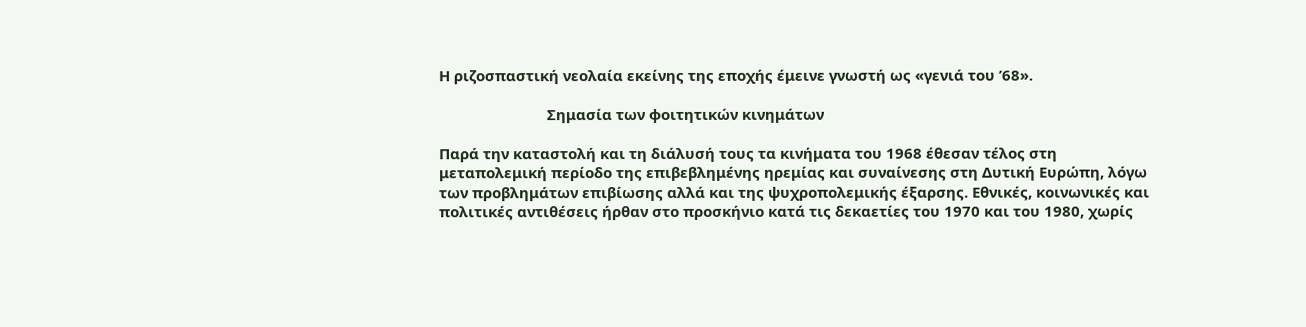Η ριζοσπαστική νεολαία εκείνης της εποχής έμεινε γνωστή ως «γενιά του ’68».

                           Σημασία των φοιτητικών κινημάτων

Παρά την καταστολή και τη διάλυσή τους τα κινήματα του 1968 έθεσαν τέλος στη μεταπολεμική περίοδο της επιβεβλημένης ηρεμίας και συναίνεσης στη Δυτική Ευρώπη, λόγω των προβλημάτων επιβίωσης αλλά και της ψυχροπολεμικής έξαρσης. Εθνικές, κοινωνικές και πολιτικές αντιθέσεις ήρθαν στο προσκήνιο κατά τις δεκαετίες του 1970 και του 1980, χωρίς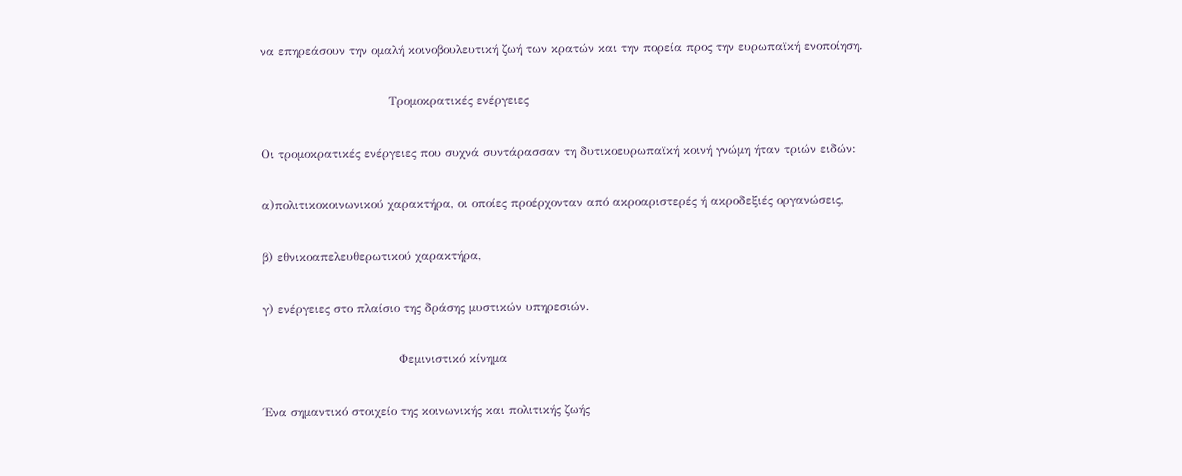να επηρεάσουν την ομαλή κοινοβουλευτική ζωή των κρατών και την πορεία προς την ευρωπαϊκή ενοποίηση.

                                Τρομοκρατικές ενέργειες

Οι τρομοκρατικές ενέργειες που συχνά συντάρασσαν τη δυτικοευρωπαϊκή κοινή γνώμη ήταν τριών ειδών:

α)πολιτικοκοινωνικού χαρακτήρα, οι οποίες προέρχονταν από ακροαριστερές ή ακροδεξιές οργανώσεις,

β) εθνικοαπελευθερωτικού χαρακτήρα,

γ) ενέργειες στο πλαίσιο της δράσης μυστικών υπηρεσιών.

                                  Φεμινιστικό κίνημα

Ένα σημαντικό στοιχείο της κοινωνικής και πολιτικής ζωής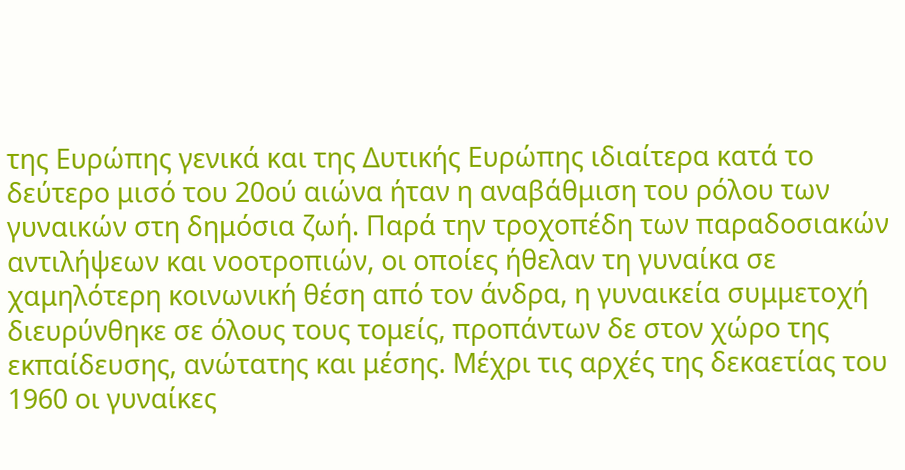της Ευρώπης γενικά και της Δυτικής Ευρώπης ιδιαίτερα κατά το δεύτερο μισό του 20ού αιώνα ήταν η αναβάθμιση του ρόλου των γυναικών στη δημόσια ζωή. Παρά την τροχοπέδη των παραδοσιακών αντιλήψεων και νοοτροπιών, οι οποίες ήθελαν τη γυναίκα σε χαμηλότερη κοινωνική θέση από τον άνδρα, η γυναικεία συμμετοχή διευρύνθηκε σε όλους τους τομείς, προπάντων δε στον χώρο της εκπαίδευσης, ανώτατης και μέσης. Μέχρι τις αρχές της δεκαετίας του 1960 οι γυναίκες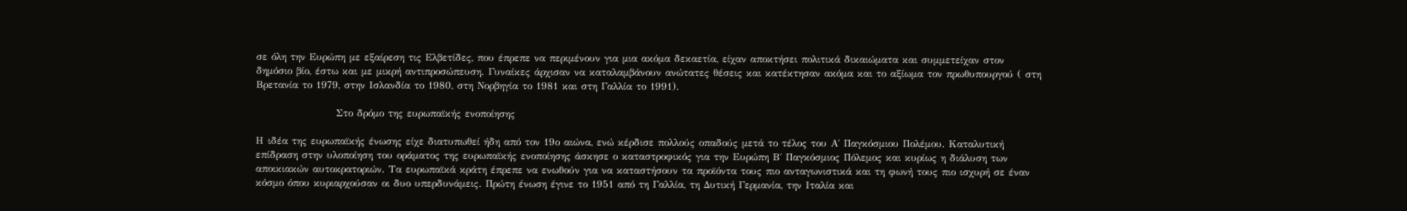σε όλη την Ευρώπη με εξαίρεση τις Ελβετίδες, που έπρεπε να περιμένουν για μια ακόμα δεκαετία, είχαν αποκτήσει πολιτικά δικαιώματα και συμμετείχαν στον δημόσιο βίο, έστω και με μικρή αντιπροσώπευση. Γυναίκες άρχισαν να καταλαμβάνουν ανώτατες θέσεις και κατέκτησαν ακόμα και το αξίωμα τον πρωθυπουργού ( στη Βρετανία το 1979, στην Ισλανδία το 1980, στη Νορβηγία το 1981 και στη Γαλλία το 1991).

                    Στο δρόμο της ευρωπαϊκής ενοποίησης

Η ιδέα της ευρωπαϊκής ένωσης είχε διατυπωθεί ήδη από τον 19ο αιώνα, ενώ κέρδισε πολλούς οπαδούς μετά το τέλος του Α΄ Παγκόσμιου Πολέμου. Καταλυτική επίδραση στην υλοποίηση του οράματος της ευρωπαϊκής ενοποίησης άσκησε ο καταστροφικός για την Ευρώπη Β΄ Παγκόσμιος Πόλεμος και κυρίως η διάλυση των αποικιακών αυτοκρατοριών. Τα ευρωπαϊκά κράτη έπρεπε να ενωθούν για να καταστήσουν τα προϊόντα τους πιο ανταγωνιστικά και τη φωνή τους πιο ισχυρή σε έναν κόσμο όπου κυριαρχούσαν οι δυο υπερδυνάμεις. Πρώτη ένωση έγινε το 1951 από τη Γαλλία, τη Δυτική Γερμανία, την Ιταλία και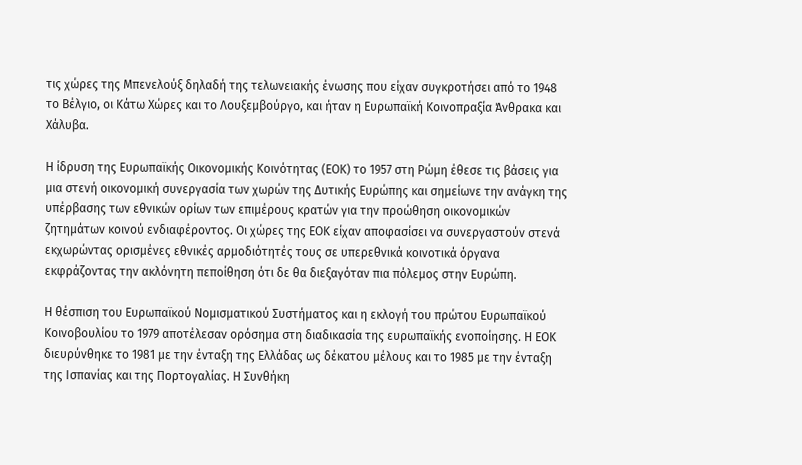τις χώρες της Μπενελούξ δηλαδή της τελωνειακής ένωσης που είχαν συγκροτήσει από το 1948 το Βέλγιο, οι Κάτω Χώρες και το Λουξεμβούργο, και ήταν η Ευρωπαϊκή Κοινοπραξία Άνθρακα και Χάλυβα.

Η ίδρυση της Ευρωπαϊκής Οικονομικής Κοινότητας (ΕΟΚ) το 1957 στη Ρώμη έθεσε τις βάσεις για μια στενή οικονομική συνεργασία των χωρών της Δυτικής Ευρώπης και σημείωνε την ανάγκη της υπέρβασης των εθνικών ορίων των επιμέρους κρατών για την προώθηση οικονομικών ζητημάτων κοινού ενδιαφέροντος. Οι χώρες της ΕΟΚ είχαν αποφασίσει να συνεργαστούν στενά εκχωρώντας ορισμένες εθνικές αρμοδιότητές τους σε υπερεθνικά κοινοτικά όργανα εκφράζοντας την ακλόνητη πεποίθηση ότι δε θα διεξαγόταν πια πόλεμος στην Ευρώπη.

Η θέσπιση του Ευρωπαϊκού Νομισματικού Συστήματος και η εκλογή του πρώτου Ευρωπαϊκού Κοινοβουλίου το 1979 αποτέλεσαν ορόσημα στη διαδικασία της ευρωπαϊκής ενοποίησης. Η ΕΟΚ διευρύνθηκε το 1981 με την ένταξη της Ελλάδας ως δέκατου μέλους και το 1985 με την ένταξη της Ισπανίας και της Πορτογαλίας. Η Συνθήκη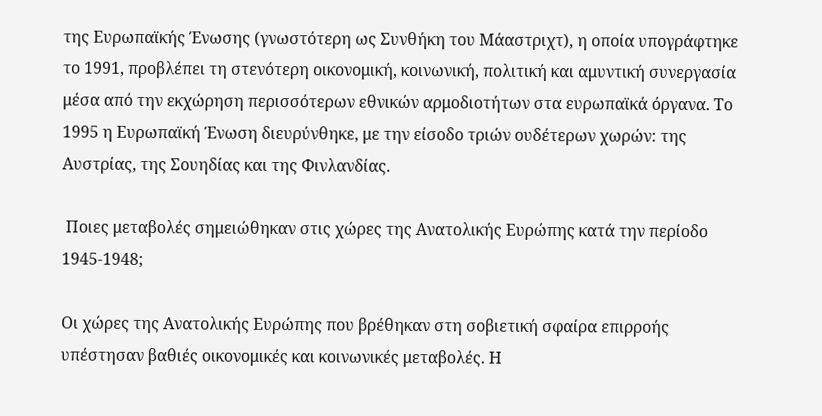της Ευρωπαϊκής Ένωσης (γνωστότερη ως Συνθήκη του Μάαστριχτ), η οποία υπογράφτηκε το 1991, προβλέπει τη στενότερη οικονομική, κοινωνική, πολιτική και αμυντική συνεργασία μέσα από την εκχώρηση περισσότερων εθνικών αρμοδιοτήτων στα ευρωπαϊκά όργανα. Το 1995 η Ευρωπαϊκή Ένωση διευρύνθηκε, με την είσοδο τριών ουδέτερων χωρών: της Αυστρίας, της Σουηδίας και της Φινλανδίας.

 Ποιες μεταβολές σημειώθηκαν στις χώρες της Ανατολικής Ευρώπης κατά την περίοδο 1945-1948;

Οι χώρες της Ανατολικής Ευρώπης που βρέθηκαν στη σοβιετική σφαίρα επιρροής υπέστησαν βαθιές οικονομικές και κοινωνικές μεταβολές. Η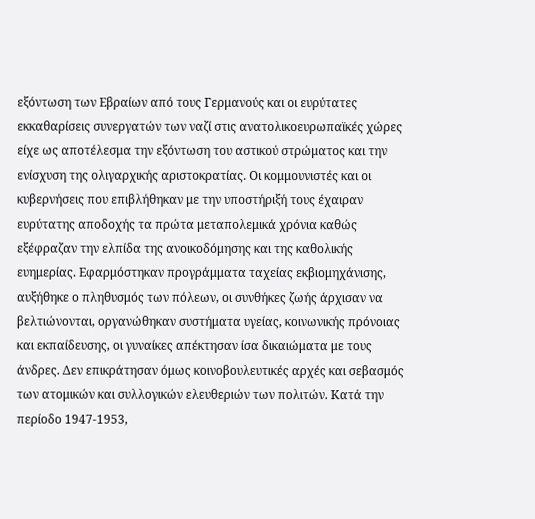εξόντωση των Εβραίων από τους Γερμανούς και οι ευρύτατες εκκαθαρίσεις συνεργατών των ναζί στις ανατολικοευρωπαϊκές χώρες είχε ως αποτέλεσμα την εξόντωση του αστικού στρώματος και την ενίσχυση της ολιγαρχικής αριστοκρατίας. Οι κομμουνιστές και οι κυβερνήσεις που επιβλήθηκαν με την υποστήριξή τους έχαιραν ευρύτατης αποδοχής τα πρώτα μεταπολεμικά χρόνια καθώς εξέφραζαν την ελπίδα της ανοικοδόμησης και της καθολικής ευημερίας. Εφαρμόστηκαν προγράμματα ταχείας εκβιομηχάνισης, αυξήθηκε ο πληθυσμός των πόλεων, οι συνθήκες ζωής άρχισαν να βελτιώνονται, οργανώθηκαν συστήματα υγείας, κοινωνικής πρόνοιας και εκπαίδευσης, οι γυναίκες απέκτησαν ίσα δικαιώματα με τους άνδρες. Δεν επικράτησαν όμως κοινοβουλευτικές αρχές και σεβασμός των ατομικών και συλλογικών ελευθεριών των πολιτών. Κατά την περίοδο 1947-1953,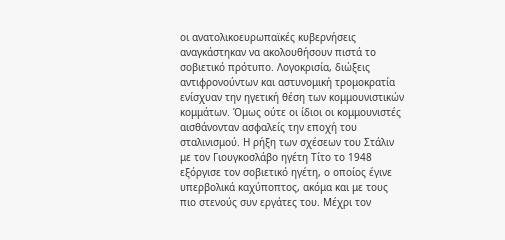οι ανατολικοευρωπαϊκές κυβερνήσεις αναγκάστηκαν να ακολουθήσουν πιστά το σοβιετικό πρότυπο. Λογοκρισία, διώξεις αντιφρονούντων και αστυνομική τρομοκρατία ενίσχυαν την ηγετική θέση των κομμουνιστικών κομμάτων. Όμως ούτε οι ίδιοι οι κομμουνιστές αισθάνονταν ασφαλείς την εποχή του σταλινισμού. Η ρήξη των σχέσεων του Στάλιν με τον Γιουγκοσλάβο ηγέτη Τίτο το 1948 εξόργισε τον σοβιετικό ηγέτη, ο οποίος έγινε υπερβολικά καχύποπτος, ακόμα και με τους πιο στενούς συν εργάτες του. Μέχρι τον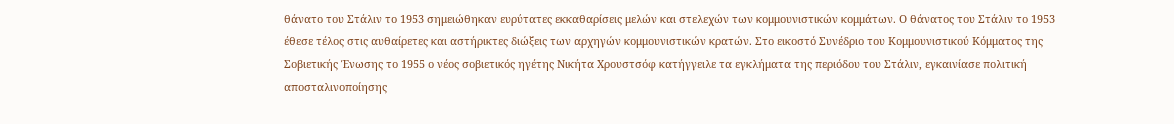θάνατο του Στάλιν το 1953 σημειώθηκαν ευρύτατες εκκαθαρίσεις μελών και στελεχών των κομμουνιστικών κομμάτων. Ο θάνατος του Στάλιν το 1953 έθεσε τέλος στις αυθαίρετες και αστήρικτες διώξεις των αρχηγών κομμουνιστικών κρατών. Στο εικοστό Συνέδριο του Κομμουνιστικού Κόμματος της Σοβιετικής Ένωσης το 1955 ο νέος σοβιετικός ηγέτης Νικήτα Χρουστσόφ κατήγγειλε τα εγκλήματα της περιόδου του Στάλιν, εγκαινίασε πολιτική αποσταλινοποίησης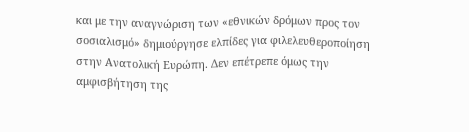και με την αναγνώριση των «εθνικών δρόμων προς τον σοσιαλισμό» δημιούργησε ελπίδες για φιλελευθεροποίηση στην Ανατολική Ευρώπη. Δεν επέτρεπε όμως την αμφισβήτηση της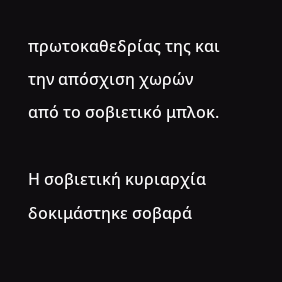πρωτοκαθεδρίας της και την απόσχιση χωρών από το σοβιετικό μπλοκ.

Η σοβιετική κυριαρχία δοκιμάστηκε σοβαρά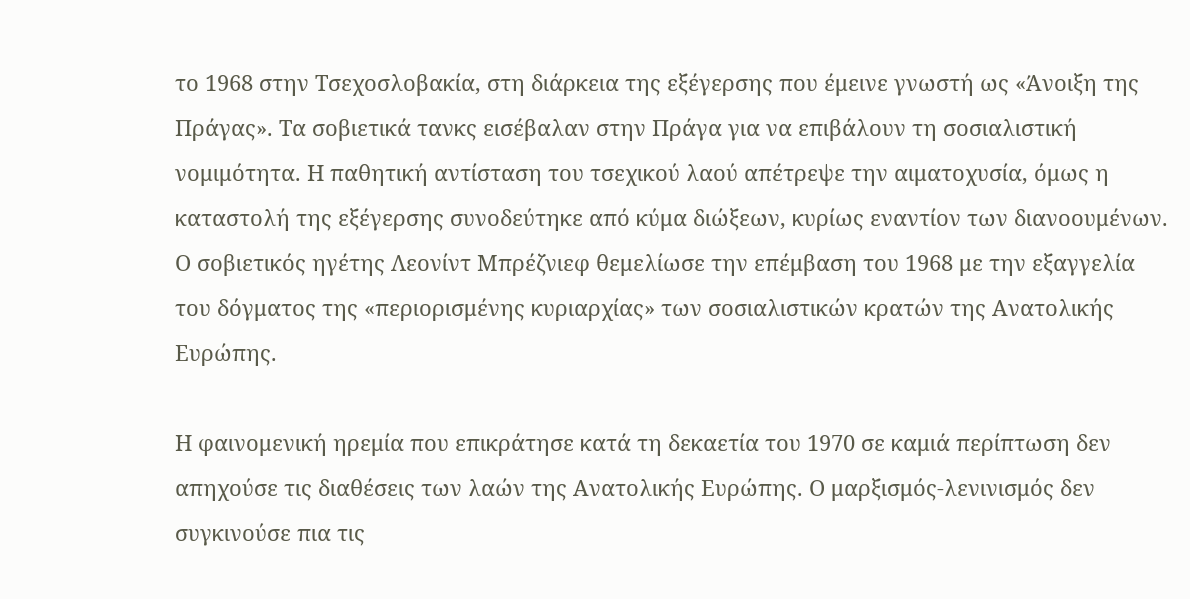το 1968 στην Τσεχοσλοβακία, στη διάρκεια της εξέγερσης που έμεινε γνωστή ως «Άνοιξη της Πράγας». Τα σοβιετικά τανκς εισέβαλαν στην Πράγα για να επιβάλουν τη σοσιαλιστική νομιμότητα. Η παθητική αντίσταση του τσεχικού λαού απέτρεψε την αιματοχυσία, όμως η καταστολή της εξέγερσης συνοδεύτηκε από κύμα διώξεων, κυρίως εναντίον των διανοουμένων. Ο σοβιετικός ηγέτης Λεονίντ Μπρέζνιεφ θεμελίωσε την επέμβαση του 1968 με την εξαγγελία του δόγματος της «περιορισμένης κυριαρχίας» των σοσιαλιστικών κρατών της Ανατολικής Ευρώπης.

Η φαινομενική ηρεμία που επικράτησε κατά τη δεκαετία του 1970 σε καμιά περίπτωση δεν απηχούσε τις διαθέσεις των λαών της Ανατολικής Ευρώπης. Ο μαρξισμός-λενινισμός δεν συγκινούσε πια τις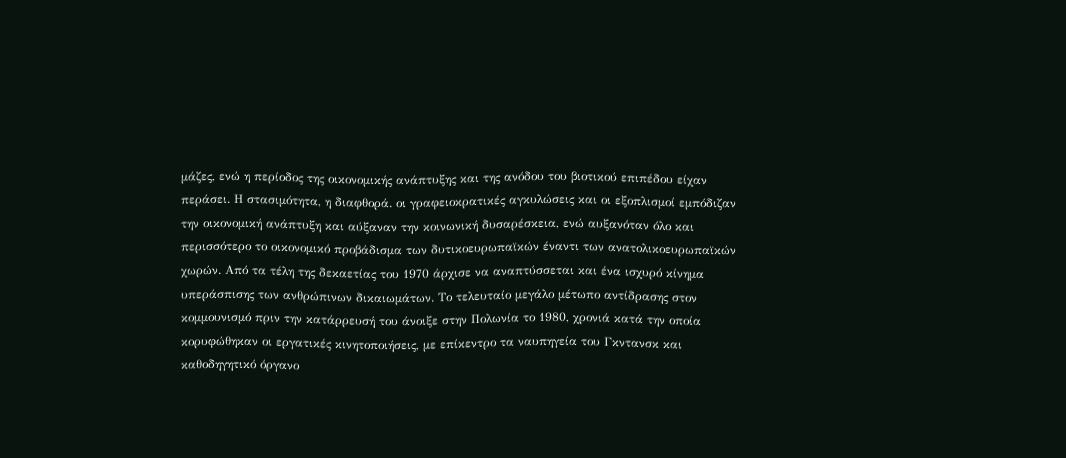μάζες, ενώ η περίοδος της οικονομικής ανάπτυξης και της ανόδου του βιοτικού επιπέδου είχαν περάσει. Η στασιμότητα, η διαφθορά. οι γραφειοκρατικές αγκυλώσεις και οι εξοπλισμοί εμπόδιζαν την οικονομική ανάπτυξη και αύξαναν την κοινωνική δυσαρέσκεια, ενώ αυξανόταν όλο και περισσότερο το οικονομικό προβάδισμα των δυτικοευρωπαϊκών έναντι των ανατολικοευρωπαϊκών χωρών. Από τα τέλη της δεκαετίας του 1970 άρχισε να αναπτύσσεται και ένα ισχυρό κίνημα υπεράσπισης των ανθρώπινων δικαιωμάτων. Το τελευταίο μεγάλο μέτωπο αντίδρασης στον κομμουνισμό πριν την κατάρρευσή του άνοιξε στην Πολωνία το 1980, χρονιά κατά την οποία κορυφώθηκαν οι εργατικές κινητοποιήσεις, με επίκεντρο τα ναυπηγεία του Γκντανσκ και καθοδηγητικό όργανο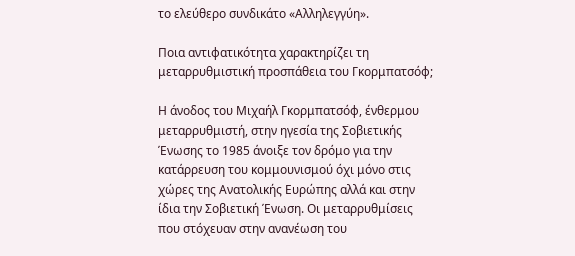το ελεύθερο συνδικάτο «Αλληλεγγύη».

Ποια αντιφατικότητα χαρακτηρίζει τη μεταρρυθμιστική προσπάθεια του Γκορμπατσόφ;

Η άνοδος του Μιχαήλ Γκορμπατσόφ, ένθερμου μεταρρυθμιστή, στην ηγεσία της Σοβιετικής Ένωσης το 1985 άνοιξε τον δρόμο για την κατάρρευση του κομμουνισμού όχι μόνο στις χώρες της Ανατολικής Ευρώπης αλλά και στην ίδια την Σοβιετική Ένωση. Οι μεταρρυθμίσεις που στόχευαν στην ανανέωση του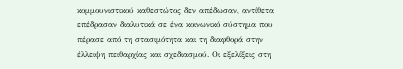κομμουνιστικού καθεστώτος δεν απέδωσαν, αντίθετα επέδρασαν διαλυτικά σε ένα κοινωνικό σύστημα που πέρασε από τη στασιμότητα και τη διαφθορά στην έλλειψη πειθαρχίας και σχεδιασμού. Οι εξελίξεις στη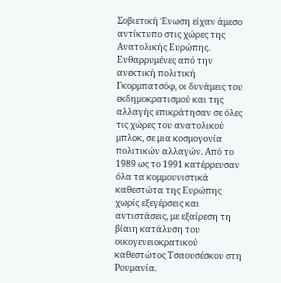Σοβιετική Ένωση είχαν άμεσο αντίκτυπο στις χώρες της Ανατολικής Ευρώπης. Ενθαρρυμένες από την ανεκτική πολιτική Γκορμπατσόφ, οι δυνάμεις του εκδημοκρατισμού και της αλλαγής επικράτησαν σε όλες τις χώρες του ανατολικού μπλοκ, σε μια κοσμογονία πολιτικών αλλαγών. Από το 1989 ως το 1991 κατέρρευσαν όλα τα κομμουνιστικά καθεστώτα της Ευρώπης χωρίς εξεγέρσεις και αντιστάσεις, με εξαίρεση τη βίαιη κατάλυση του οικογενειοκρατικού καθεστώτος Τσαουσέσκου στη Ρουμανία.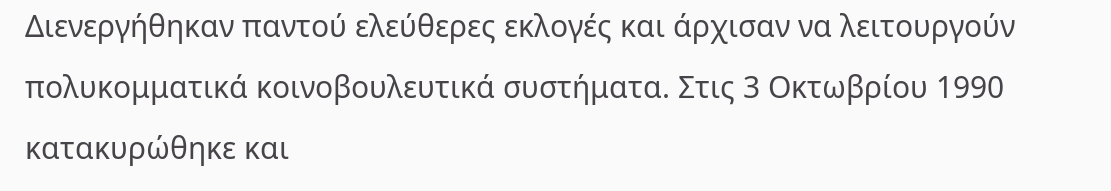Διενεργήθηκαν παντού ελεύθερες εκλογές και άρχισαν να λειτουργούν πολυκομματικά κοινοβουλευτικά συστήματα. Στις 3 Οκτωβρίου 1990 κατακυρώθηκε και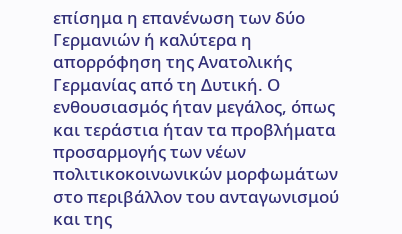επίσημα η επανένωση των δύο Γερμανιών ή καλύτερα η απορρόφηση της Ανατολικής Γερμανίας από τη Δυτική. Ο ενθουσιασμός ήταν μεγάλος, όπως και τεράστια ήταν τα προβλήματα προσαρμογής των νέων πολιτικοκοινωνικών μορφωμάτων στο περιβάλλον του ανταγωνισμού και της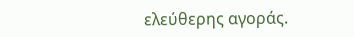ελεύθερης αγοράς.